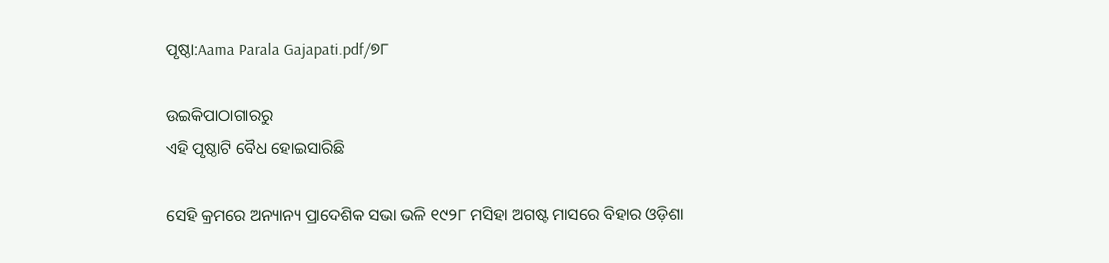ପୃଷ୍ଠା:Aama Parala Gajapati.pdf/୭୮

ଉଇକିପାଠାଗାର‌ରୁ
ଏହି ପୃଷ୍ଠାଟି ବୈଧ ହୋଇସାରିଛି

ସେହି କ୍ରମରେ ଅନ୍ୟାନ୍ୟ ପ୍ରାଦେଶିକ ସଭା ଭଳି ୧୯୨୮ ମସିହା ଅଗଷ୍ଟ ମାସରେ ବିହାର ଓଡ଼ିଶା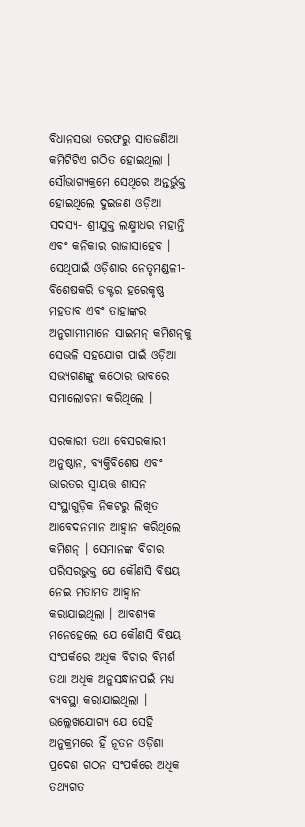ବିଧାନସଭା ତରଫରୁ ସାତଜଣିଆ କମିଟିଟିଏ ଗଠିତ ହୋଇଥିଲା । ସୌଭାଗ୍ୟକ୍ରମେ ସେଥିରେ ଅନ୍ତର୍ଭୁକ୍ତ ହୋଇଥିଲେ ଦୁଇଜଣ ଓଡ଼ିଆ ସଦସ୍ୟ- ଶ୍ରୀଯୁକ୍ତ ଲକ୍ଷ୍ମୀଧର ମହାନ୍ତି ଏବଂ କନିକାର ରାଜାସାହେବ । ସେଥିପାଇଁ ଓଡ଼ିଶାର ନେତୃମଣ୍ଡଳୀ- ବିଶେଷକରି ଡକ୍ଟର ହରେକୃଷ୍ଣ ମହତାବ ଏବଂ ତାହାଙ୍କର ଅନୁଗାମୀମାନେ ସାଇମନ୍ କମିଶନ୍‌କୁ ସେଭଳି ସହଯୋଗ ପାଇଁ ଓଡ଼ିଆ ସଭ୍ୟଗଣଙ୍କୁ କଠୋର ଭାବରେ ସମାଲୋଚନା କରିଥିଲେ ।

ସରକାରୀ ତଥା ବେସରକାରୀ ଅନୁଷ୍ଠାନ, ବ୍ୟକ୍ତିବିଶେଷ ଏବଂ ଭାରତର ସ୍ୱାୟତ୍ତ ଶାସନ ସଂସ୍ଥାଗୁଡ଼ିକ ନିକଟରୁ ଲିଖିତ ଆବେଦନମାନ ଆହ୍ୱାନ କରିଥିଲେ କମିଶନ୍ । ସେମାନଙ୍କ ବିଚାର ପରିସରଭୁକ୍ତ ଯେ କୌଣସି ବିଷୟ ନେଇ ମତାମତ ଆହ୍ୱାନ କରାଯାଇଥିଲା । ଆବଶ୍ୟକ ମନେହେଲେ ଯେ କୌଣସି ବିଷୟ ସଂପର୍କରେ ଅଧିକ ବିଚାର ବିମର୍ଶ ତଥା ଅଧିକ ଅନୁସନ୍ଧାନପଇଁ ମଧ୍ୟ ବ୍ୟବସ୍ଥା କରାଯାଇଥିଲା । ଉଲ୍ଲେଖଯୋଗ୍ୟ ଯେ ସେହି ଅନୁକ୍ରମରେ ହିଁ ନୂତନ ଓଡ଼ିଶା ପ୍ରଦେଶ ଗଠନ ସଂପର୍କରେ ଅଧିକ ତଥ୍ୟଗତ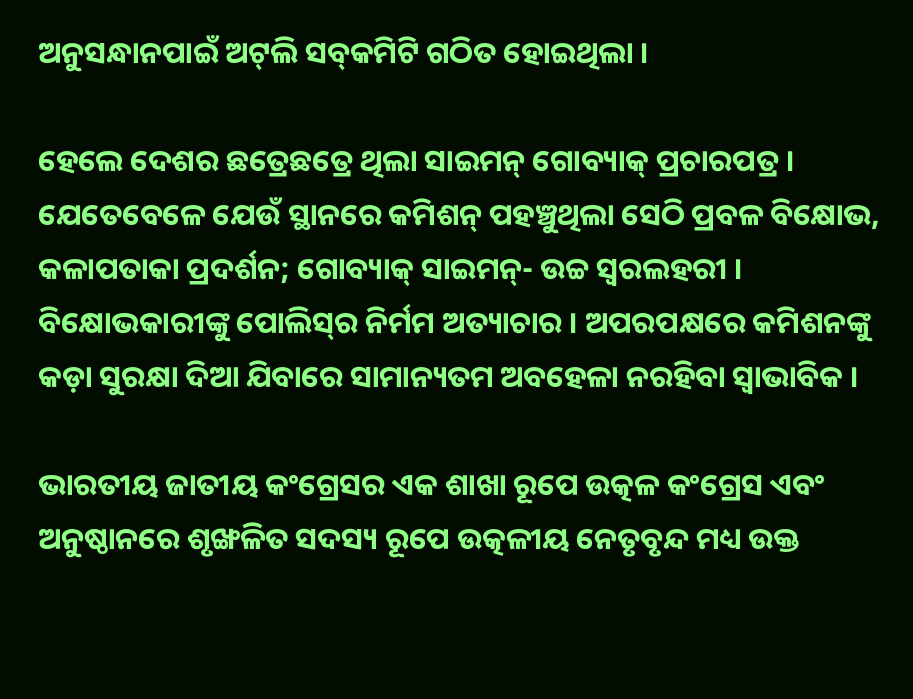ଅନୁସନ୍ଧାନପାଇଁ ଅଟ୍‌ଲି ସବ୍‌କମିଟି ଗଠିତ ହୋଇଥିଲା ।

ହେଲେ ଦେଶର ଛତ୍ରେଛତ୍ରେ ଥିଲା ସାଇମନ୍ ଗୋବ୍ୟାକ୍ ପ୍ରଚାରପତ୍ର । ଯେତେବେଳେ ଯେଉଁ ସ୍ଥାନରେ କମିଶନ୍ ପହଞ୍ଚୁଥିଲା ସେଠି ପ୍ରବଳ ବିକ୍ଷୋଭ, କଳାପତାକା ପ୍ରଦର୍ଶନ; ଗୋବ୍ୟାକ୍ ସାଇମନ୍- ଉଚ୍ଚ ସ୍ୱରଲହରୀ । ବିକ୍ଷୋଭକାରୀଙ୍କୁ ପୋଲିସ୍‌ର ନିର୍ମମ ଅତ୍ୟାଚାର । ଅପରପକ୍ଷରେ କମିଶନଙ୍କୁ କଡ଼ା ସୁରକ୍ଷା ଦିଆ ଯିବାରେ ସାମାନ୍ୟତମ ଅବହେଳା ନରହିବା ସ୍ୱାଭାବିକ ।

ଭାରତୀୟ ଜାତୀୟ କଂଗ୍ରେସର ଏକ ଶାଖା ରୂପେ ଉତ୍କଳ କଂଗ୍ରେସ ଏବଂ ଅନୁଷ୍ଠାନରେ ଶୃଙ୍ଖଳିତ ସଦସ୍ୟ ରୂପେ ଉତ୍କଳୀୟ ନେତୃବୃନ୍ଦ ମଧ୍ୟ ଉକ୍ତ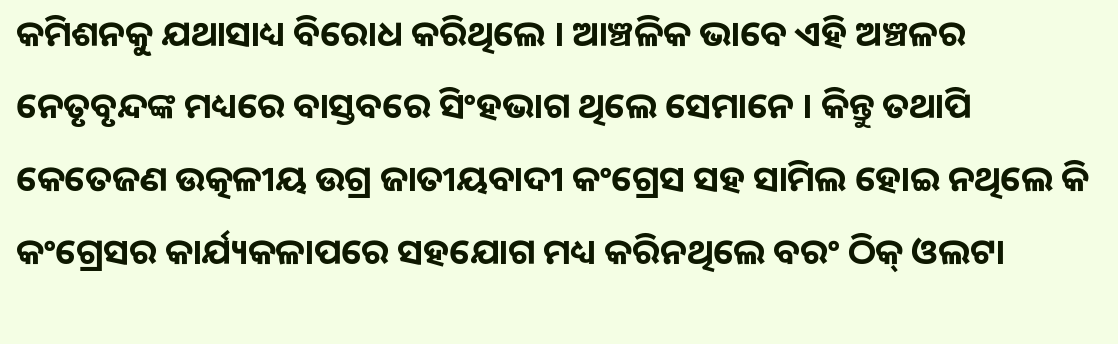କମିଶନକୁ ଯଥାସାଧ୍ୟ ବିରୋଧ କରିଥିଲେ । ଆଞ୍ଚଳିକ ଭାବେ ଏହି ଅଞ୍ଚଳର ନେତୃବୃନ୍ଦଙ୍କ ମଧ୍ୟରେ ବାସ୍ତବରେ ସିଂହଭାଗ ଥିଲେ ସେମାନେ । କିନ୍ତୁ ତଥାପି କେତେଜଣ ଉତ୍କଳୀୟ ଉଗ୍ର ଜାତୀୟବାଦୀ କଂଗ୍ରେସ ସହ ସାମିଲ ହୋଇ ନଥିଲେ କି କଂଗ୍ରେସର କାର୍ଯ୍ୟକଳାପରେ ସହଯୋଗ ମଧ୍ୟ କରିନଥିଲେ ବରଂ ଠିକ୍ ଓଲଟା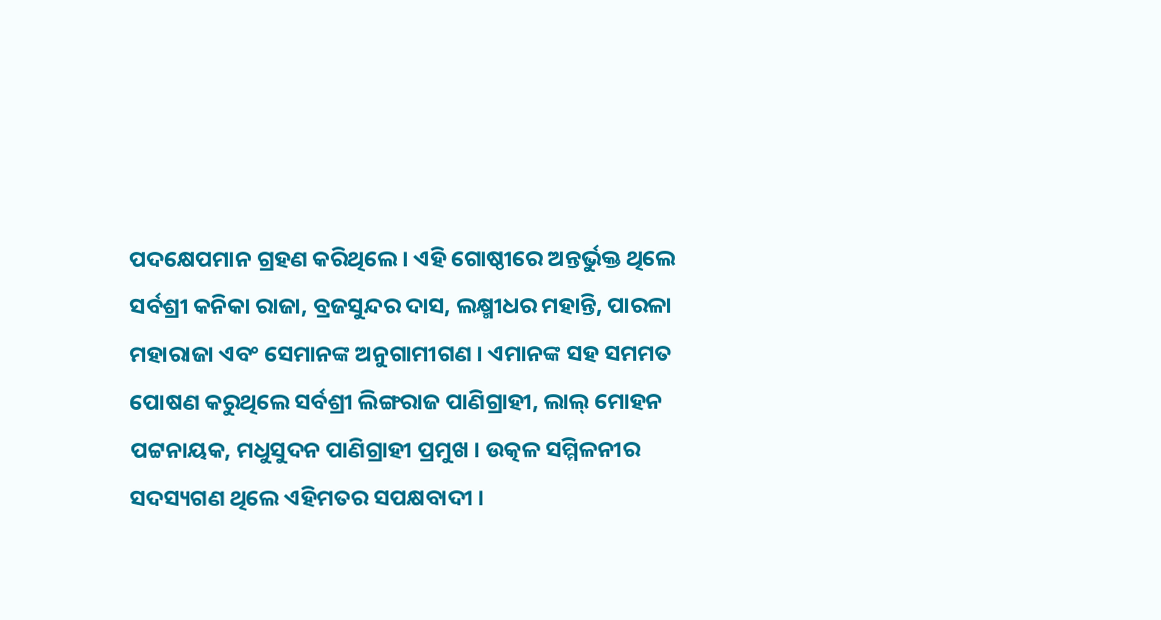ପଦକ୍ଷେପମାନ ଗ୍ରହଣ କରିଥିଲେ । ଏହି ଗୋଷ୍ଠୀରେ ଅନ୍ତର୍ଭୁକ୍ତ ଥିଲେ ସର୍ବଶ୍ରୀ କନିକା ରାଜା, ବ୍ରଜସୁନ୍ଦର ଦାସ, ଲକ୍ଷ୍ମୀଧର ମହାନ୍ତି, ପାରଳା ମହାରାଜା ଏବଂ ସେମାନଙ୍କ ଅନୁଗାମୀଗଣ । ଏମାନଙ୍କ ସହ ସମମତ ପୋଷଣ କରୁଥିଲେ ସର୍ବଶ୍ରୀ ଲିଙ୍ଗରାଜ ପାଣିଗ୍ରାହୀ, ଲାଲ୍ ମୋହନ ପଟ୍ଟନାୟକ, ମଧୁସୁଦନ ପାଣିଗ୍ରାହୀ ପ୍ରମୁଖ । ଉତ୍କଳ ସମ୍ମିଳନୀର ସଦସ୍ୟଗଣ ଥିଲେ ଏହିମତର ସପକ୍ଷବାଦୀ ।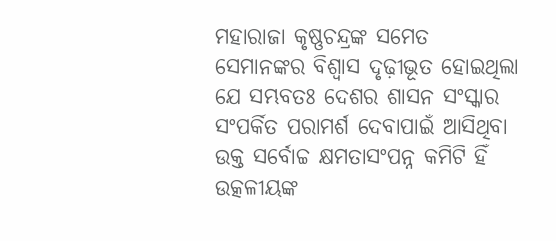ମହାରାଜା କୃଷ୍ଣଚନ୍ଦ୍ରଙ୍କ ସମେତ ସେମାନଙ୍କର ବିଶ୍ୱାସ ଦୃଢ଼ୀଭୂତ ହୋଇଥିଲା ଯେ ସମ୍ଭବତଃ ଦେଶର ଶାସନ ସଂସ୍କାର ସଂପର୍କିତ ପରାମର୍ଶ ଦେବାପାଇଁ ଆସିଥିବା ଉକ୍ତ ସର୍ବୋଚ୍ଚ କ୍ଷମତାସଂପନ୍ନ କମିଟି ହିଁ ଉତ୍କଳୀୟଙ୍କ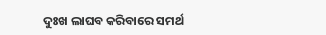ଦୁଃଖ ଲାଘବ କରିବାରେ ସମର୍ଥ